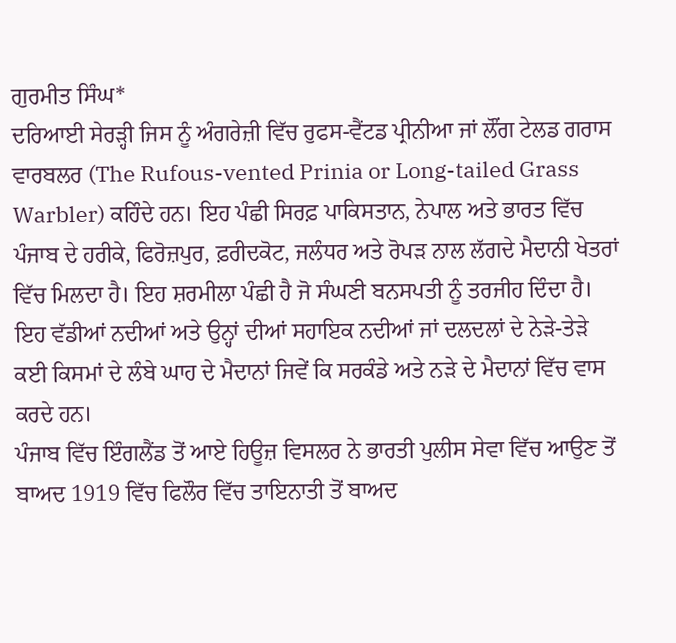ਗੁਰਮੀਤ ਸਿੰਘ*
ਦਰਿਆਈ ਸੇਰੜ੍ਹੀ ਜਿਸ ਨੂੰ ਅੰਗਰੇਜ਼ੀ ਵਿੱਚ ਰੁਫਸ-ਵੈਂਟਡ ਪ੍ਰੀਨੀਆ ਜਾਂ ਲੌਂਗ ਟੇਲਡ ਗਰਾਸ ਵਾਰਬਲਰ (The Rufous-vented Prinia or Long-tailed Grass Warbler) ਕਹਿੰਦੇ ਹਨ। ਇਹ ਪੰਛੀ ਸਿਰਫ਼ ਪਾਕਿਸਤਾਨ, ਨੇਪਾਲ ਅਤੇ ਭਾਰਤ ਵਿੱਚ ਪੰਜਾਬ ਦੇ ਹਰੀਕੇ, ਫਿਰੋਜ਼ਪੁਰ, ਫ਼ਰੀਦਕੋਟ, ਜਲੰਧਰ ਅਤੇ ਰੋਪੜ ਨਾਲ ਲੱਗਦੇ ਮੈਦਾਨੀ ਖੇਤਰਾਂ ਵਿੱਚ ਮਿਲਦਾ ਹੈ। ਇਹ ਸ਼ਰਮੀਲਾ ਪੰਛੀ ਹੈ ਜੋ ਸੰਘਣੀ ਬਨਸਪਤੀ ਨੂੰ ਤਰਜੀਹ ਦਿੰਦਾ ਹੈ। ਇਹ ਵੱਡੀਆਂ ਨਦੀਆਂ ਅਤੇ ਉਨ੍ਹਾਂ ਦੀਆਂ ਸਹਾਇਕ ਨਦੀਆਂ ਜਾਂ ਦਲਦਲਾਂ ਦੇ ਨੇੜੇ-ਤੇੜੇ ਕਈ ਕਿਸਮਾਂ ਦੇ ਲੰਬੇ ਘਾਹ ਦੇ ਮੈਦਾਨਾਂ ਜਿਵੇਂ ਕਿ ਸਰਕੰਡੇ ਅਤੇ ਨੜੇ ਦੇ ਮੈਦਾਨਾਂ ਵਿੱਚ ਵਾਸ ਕਰਦੇ ਹਨ।
ਪੰਜਾਬ ਵਿੱਚ ਇੰਗਲੈਂਡ ਤੋਂ ਆਏ ਹਿਊਜ਼ ਵਿਸਲਰ ਨੇ ਭਾਰਤੀ ਪੁਲੀਸ ਸੇਵਾ ਵਿੱਚ ਆਉਣ ਤੋਂ ਬਾਅਦ 1919 ਵਿੱਚ ਫਿਲੌਰ ਵਿੱਚ ਤਾਇਨਾਤੀ ਤੋਂ ਬਾਅਦ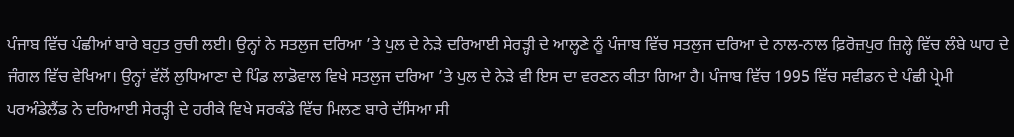ਪੰਜਾਬ ਵਿੱਚ ਪੰਛੀਆਂ ਬਾਰੇ ਬਹੁਤ ਰੁਚੀ ਲਈ। ਉਨ੍ਹਾਂ ਨੇ ਸਤਲੁਜ ਦਰਿਆ ’ਤੇ ਪੁਲ ਦੇ ਨੇੜੇ ਦਰਿਆਈ ਸੇਰੜ੍ਹੀ ਦੇ ਆਲ੍ਹਣੇ ਨੂੰ ਪੰਜਾਬ ਵਿੱਚ ਸਤਲੁਜ ਦਰਿਆ ਦੇ ਨਾਲ-ਨਾਲ ਫ਼ਿਰੋਜ਼ਪੁਰ ਜ਼ਿਲ੍ਹੇ ਵਿੱਚ ਲੰਬੇ ਘਾਹ ਦੇ ਜੰਗਲ ਵਿੱਚ ਵੇਖਿਆ। ਉਨ੍ਹਾਂ ਵੱਲੋਂ ਲੁਧਿਆਣਾ ਦੇ ਪਿੰਡ ਲਾਡੋਵਾਲ ਵਿਖੇ ਸਤਲੁਜ ਦਰਿਆ ’ਤੇ ਪੁਲ ਦੇ ਨੇੜੇ ਵੀ ਇਸ ਦਾ ਵਰਣਨ ਕੀਤਾ ਗਿਆ ਹੈ। ਪੰਜਾਬ ਵਿੱਚ 1995 ਵਿੱਚ ਸਵੀਡਨ ਦੇ ਪੰਛੀ ਪ੍ਰੇਮੀ ਪਰਅੰਡੇਲੈਂਡ ਨੇ ਦਰਿਆਈ ਸੇਰੜ੍ਹੀ ਦੇ ਹਰੀਕੇ ਵਿਖੇ ਸਰਕੰਡੇ ਵਿੱਚ ਮਿਲਣ ਬਾਰੇ ਦੱਸਿਆ ਸੀ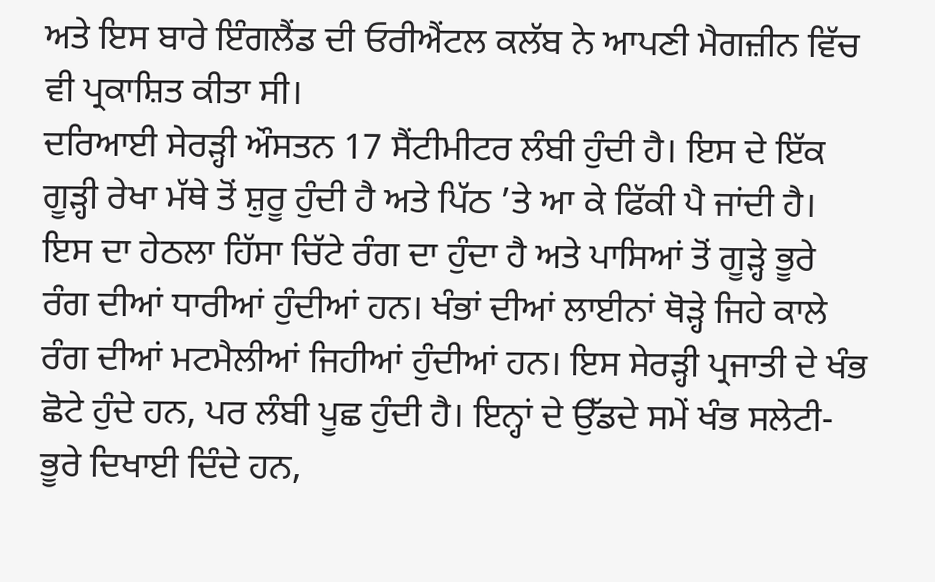ਅਤੇ ਇਸ ਬਾਰੇ ਇੰਗਲੈਂਡ ਦੀ ਓਰੀਐਂਟਲ ਕਲੱਬ ਨੇ ਆਪਣੀ ਮੈਗਜ਼ੀਨ ਵਿੱਚ ਵੀ ਪ੍ਰਕਾਸ਼ਿਤ ਕੀਤਾ ਸੀ।
ਦਰਿਆਈ ਸੇਰੜ੍ਹੀ ਔਸਤਨ 17 ਸੈਂਟੀਮੀਟਰ ਲੰਬੀ ਹੁੰਦੀ ਹੈ। ਇਸ ਦੇ ਇੱਕ ਗੂੜ੍ਹੀ ਰੇਖਾ ਮੱਥੇ ਤੋਂ ਸ਼ੁਰੂ ਹੁੰਦੀ ਹੈ ਅਤੇ ਪਿੱਠ ’ਤੇ ਆ ਕੇ ਫਿੱਕੀ ਪੈ ਜਾਂਦੀ ਹੈ। ਇਸ ਦਾ ਹੇਠਲਾ ਹਿੱਸਾ ਚਿੱਟੇ ਰੰਗ ਦਾ ਹੁੰਦਾ ਹੈ ਅਤੇ ਪਾਸਿਆਂ ਤੋਂ ਗੂੜ੍ਹੇ ਭੂਰੇ ਰੰਗ ਦੀਆਂ ਧਾਰੀਆਂ ਹੁੰਦੀਆਂ ਹਨ। ਖੰਭਾਂ ਦੀਆਂ ਲਾਈਨਾਂ ਥੋੜ੍ਹੇ ਜਿਹੇ ਕਾਲੇ ਰੰਗ ਦੀਆਂ ਮਟਮੈਲੀਆਂ ਜਿਹੀਆਂ ਹੁੰਦੀਆਂ ਹਨ। ਇਸ ਸੇਰੜ੍ਹੀ ਪ੍ਰਜਾਤੀ ਦੇ ਖੰਭ ਛੋਟੇ ਹੁੰਦੇ ਹਨ, ਪਰ ਲੰਬੀ ਪੂਛ ਹੁੰਦੀ ਹੈ। ਇਨ੍ਹਾਂ ਦੇ ਉੱਡਦੇ ਸਮੇਂ ਖੰਭ ਸਲੇਟੀ-ਭੂਰੇ ਦਿਖਾਈ ਦਿੰਦੇ ਹਨ,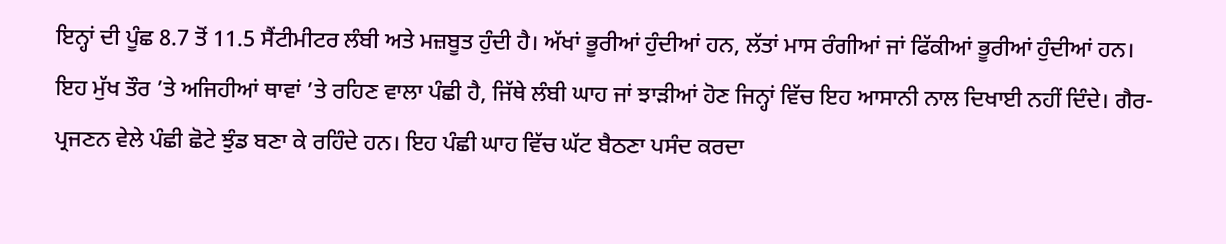ਇਨ੍ਹਾਂ ਦੀ ਪੂੰਛ 8.7 ਤੋਂ 11.5 ਸੈਂਟੀਮੀਟਰ ਲੰਬੀ ਅਤੇ ਮਜ਼ਬੂਤ ਹੁੰਦੀ ਹੈ। ਅੱਖਾਂ ਭੂਰੀਆਂ ਹੁੰਦੀਆਂ ਹਨ, ਲੱਤਾਂ ਮਾਸ ਰੰਗੀਆਂ ਜਾਂ ਫਿੱਕੀਆਂ ਭੂਰੀਆਂ ਹੁੰਦੀਆਂ ਹਨ।
ਇਹ ਮੁੱਖ ਤੌਰ ’ਤੇ ਅਜਿਹੀਆਂ ਥਾਵਾਂ ’ਤੇ ਰਹਿਣ ਵਾਲਾ ਪੰਛੀ ਹੈ, ਜਿੱਥੇ ਲੰਬੀ ਘਾਹ ਜਾਂ ਝਾੜੀਆਂ ਹੋਣ ਜਿਨ੍ਹਾਂ ਵਿੱਚ ਇਹ ਆਸਾਨੀ ਨਾਲ ਦਿਖਾਈ ਨਹੀਂ ਦਿੰਦੇ। ਗੈਰ-ਪ੍ਰਜਣਨ ਵੇਲੇ ਪੰਛੀ ਛੋਟੇ ਝੁੰਡ ਬਣਾ ਕੇ ਰਹਿੰਦੇ ਹਨ। ਇਹ ਪੰਛੀ ਘਾਹ ਵਿੱਚ ਘੱਟ ਬੈਠਣਾ ਪਸੰਦ ਕਰਦਾ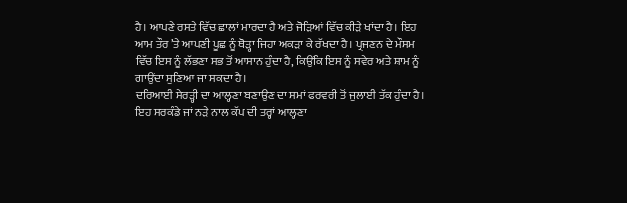ਹੈ। ਆਪਣੇ ਰਸਤੇ ਵਿੱਚ ਛਾਲਾਂ ਮਾਰਦਾ ਹੈ ਅਤੇ ਜੋੜਿਆਂ ਵਿੱਚ ਕੀੜੇ ਖਾਂਦਾ ਹੈ। ਇਹ ਆਮ ਤੌਰ ’ਤੇ ਆਪਣੀ ਪੂਛ ਨੂੰ ਥੋੜ੍ਹਾ ਜਿਹਾ ਅਕੜਾ ਕੇ ਰੱਖਦਾ ਹੈ। ਪ੍ਰਜਣਨ ਦੇ ਮੌਸਮ ਵਿੱਚ ਇਸ ਨੂੰ ਲੱਭਣਾ ਸਭ ਤੋਂ ਆਸਾਨ ਹੁੰਦਾ ਹੈ, ਕਿਉਂਕਿ ਇਸ ਨੂੰ ਸਵੇਰ ਅਤੇ ਸ਼ਾਮ ਨੂੰ ਗਾਉਂਦਾ ਸੁਣਿਆ ਜਾ ਸਕਦਾ ਹੈ।
ਦਰਿਆਈ ਸੇਰੜ੍ਹੀ ਦਾ ਆਲ੍ਹਣਾ ਬਣਾਉਣ ਦਾ ਸਮਾਂ ਫਰਵਰੀ ਤੋਂ ਜੁਲਾਈ ਤੱਕ ਹੁੰਦਾ ਹੈ। ਇਹ ਸਰਕੰਡੇ ਜਾਂ ਨੜੇ ਨਾਲ ਕੱਪ ਦੀ ਤਰ੍ਹਾਂ ਆਲ੍ਹਣਾ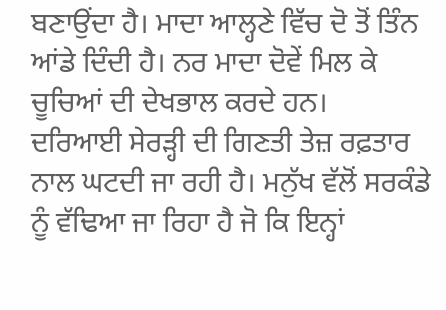ਬਣਾਉਂਦਾ ਹੈ। ਮਾਦਾ ਆਲ੍ਹਣੇ ਵਿੱਚ ਦੋ ਤੋਂ ਤਿੰਨ ਆਂਡੇ ਦਿੰਦੀ ਹੈ। ਨਰ ਮਾਦਾ ਦੋਵੇਂ ਮਿਲ ਕੇ ਚੂਚਿਆਂ ਦੀ ਦੇਖਭਾਲ ਕਰਦੇ ਹਨ।
ਦਰਿਆਈ ਸੇਰੜ੍ਹੀ ਦੀ ਗਿਣਤੀ ਤੇਜ਼ ਰਫ਼ਤਾਰ ਨਾਲ ਘਟਦੀ ਜਾ ਰਹੀ ਹੈ। ਮਨੁੱਖ ਵੱਲੋਂ ਸਰਕੰਡੇ ਨੂੰ ਵੱਢਿਆ ਜਾ ਰਿਹਾ ਹੈ ਜੋ ਕਿ ਇਨ੍ਹਾਂ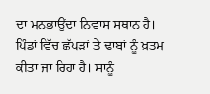ਦਾ ਮਨਭਾਉਂਦਾ ਨਿਵਾਸ ਸਥਾਨ ਹੈ। ਪਿੰਡਾਂ ਵਿੱਚ ਛੱਪੜਾਂ ਤੇ ਢਾਬਾਂ ਨੂੰ ਖ਼ਤਮ ਕੀਤਾ ਜਾ ਰਿਹਾ ਹੈ। ਸਾਨੂੰ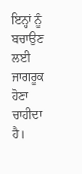ਇਨ੍ਹਾਂ ਨੂੰ ਬਚਾਉਣ ਲਈ ਜਾਗਰੂਕ ਹੋਣਾ ਚਾਹੀਦਾ ਹੈ।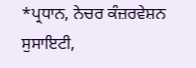*ਪ੍ਰਧਾਨ, ਨੇਚਰ ਕੰਜ਼ਰਵੇਸ਼ਨ ਸੁਸਾਇਟੀ,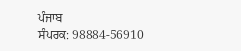ਪੰਜਾਬ
ਸੰਪਰਕ: 98884-56910